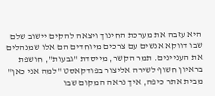היא עזבה את מערכת החינוך ויצאה להקים יישוב שלם שבו דווקא אנשים עם צרכים מיוחדים הם אלו שמנהלים את העניינים. תמר הקשר, מייסדת "גבעות", חושפת בראיון חשוף לשירה אליצור בפודקאסט "למה אני כאן" מבית אתר כיפה, איך נראה המקום שבו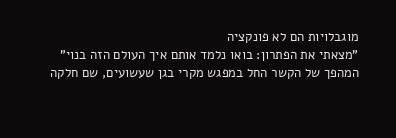מוגבלויות הם לא פונקציה
"מצאתי את הפתרון: בואו נלמד אותם איך העולם הזה בנוי"
המהפך של הקשר החל במפגש מקרי בגן שעשועים, שם חלקה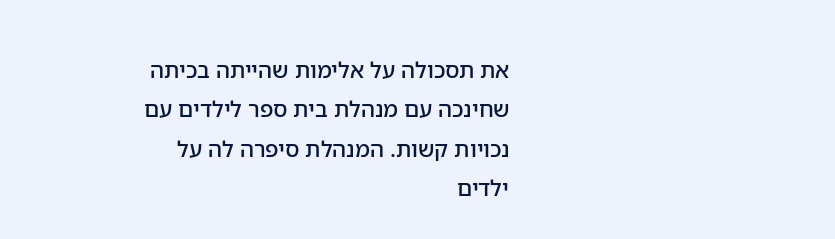את תסכולה על אלימות שהייתה בכיתה שחינכה עם מנהלת בית ספר לילדים עם נכויות קשות. המנהלת סיפרה לה על ילדים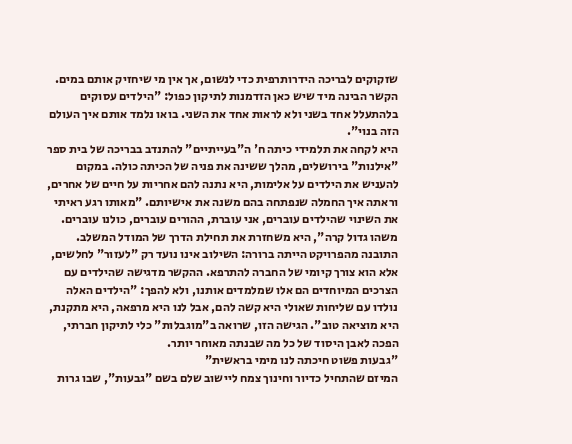שזקוקים לבריכה הידרותרפית כדי לנשום, אך אין מי שיחזיק אותם במים. הקשר הבינה מיד שיש כאן הזדמנות לתיקון כפול: "הילדים עסוקים בלהתעלל אחד בשני ולא לראות אחד את השני. בואו נלמד אותם איך העולם הזה בנוי".
היא לקחה את תלמידי כיתה ח' ה"בעייתיים" להתנדב בבריכה של בית ספר "אילנות" בירושלים, מהלך ששינה את פניה של הכיתה כולה. במקום להעניש את הילדים על אלימות, היא נתנה להם אחריות על חיים של אחרים, וראתה איך החמלה שנפתחה בהם משנה את אישיותם. "מאותו רגע ראיתי את השינוי שהילדים עוברים, אני עוברת, ההורים עוברים, כולנו עוברים. משהו גדול קרה", היא משחזרת את תחילת הדרך של המודל המשלב.
התובנה מהפרויקט הייתה ברורה: השילוב אינו נועד רק "לעזור" לחלשים, אלא הוא צורך קיומי של החברה להתרפא. ההקשר מדגישה שהילדים עם הצרכים המיוחדים הם אלו שמלמדים אותנו, ולא להפך: "הילדים האלה נולדו עם שליחות שאולי היא קשה להם, אבל לנו היא מרפאה, היא מתקנת, היא מוציאה טוב". הגישה הזו, שרואה ב"מוגבלות" כלי לתיקון חברתי, הפכה לאבן היסוד של כל מה שבנתה מאוחר יותר.
"גבעות פשוט חיכתה לנו מימי בראשית"
המיזם שהתחיל כדיור וחינוך צמח ליישוב שלם בשם "גבעות", שבו גרות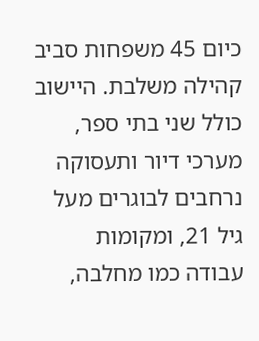כיום 45 משפחות סביב קהילה משלבת. היישוב כולל שני בתי ספר, מערכי דיור ותעסוקה נרחבים לבוגרים מעל גיל 21, ומקומות עבודה כמו מחלבה,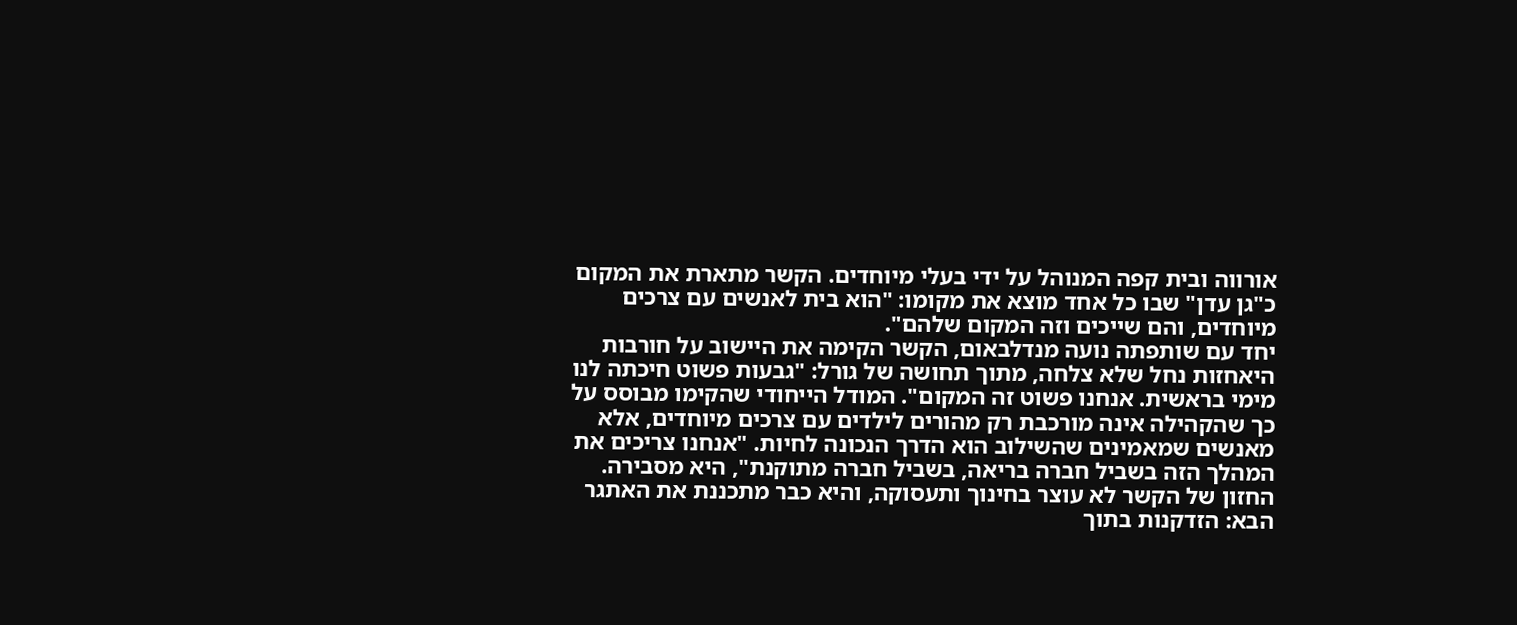אורווה ובית קפה המנוהל על ידי בעלי מיוחדים. הקשר מתארת את המקום כ"גן עדן" שבו כל אחד מוצא את מקומו: "הוא בית לאנשים עם צרכים מיוחדים, והם שייכים וזה המקום שלהם".
יחד עם שותפתה נועה מנדלבאום, הקשר הקימה את היישוב על חורבות היאחזות נחל שלא צלחה, מתוך תחושה של גורל: "גבעות פשוט חיכתה לנו מימי בראשית. אנחנו פשוט זה המקום". המודל הייחודי שהקימו מבוסס על כך שהקהילה אינה מורכבת רק מהורים לילדים עם צרכים מיוחדים, אלא מאנשים שמאמינים שהשילוב הוא הדרך הנכונה לחיות. "אנחנו צריכים את המהלך הזה בשביל חברה בריאה, בשביל חברה מתוקנת", היא מסבירה.
החזון של הקשר לא עוצר בחינוך ותעסוקה, והיא כבר מתכננת את האתגר הבא: הזדקנות בתוך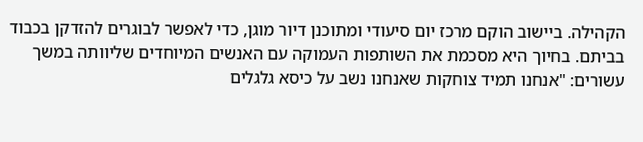הקהילה. ביישוב הוקם מרכז יום סיעודי ומתוכנן דיור מוגן, כדי לאפשר לבוגרים להזדקן בכבוד בביתם. בחיוך היא מסכמת את השותפות העמוקה עם האנשים המיוחדים שליוותה במשך עשורים: "אנחנו תמיד צוחקות שאנחנו נשב על כיסא גלגלים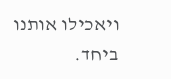ויאכילו אותנו ביחד.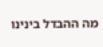מה ההבדל בינינו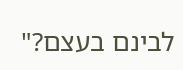לבינם בעצם?"